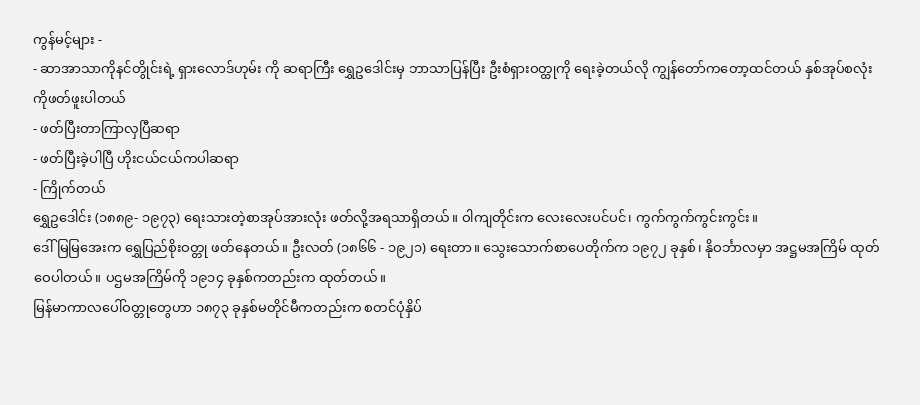ကွန်မင့်များ -
- ဆာအာသာကိုနင်တွိုင်းရဲ့ ရှားလောဒ်ဟုမ်း ကို ဆရာကြီး ရွှေဥဒေါင်းမှ ဘာသာပြန်ပြီး ဦးစံရှားဝတ္ထုကို ရေးခဲ့တယ်လို ကျွန်တော်ကတော့ထင်တယ် နှစ်အုပ်စလုံးကိုဖတ်ဖူးပါတယ်
- ဖတ်ပြီးတာကြာလှပြီဆရာ
- ဖတ်ပြီးခဲ့ပါပြီ ဟိုးငယ်ငယ်ကပါဆရာ
- ကြိုက်တယ်
ရွှေဥဒေါင်း (၁၈၈၉- ၁၉၇၃) ရေးသားတဲ့စာအုပ်အားလုံး ဖတ်လို့အရသာရှိတယ်။ ဝါကျတိုင်းက လေးလေးပင်ပင်၊ ကွက်ကွက်ကွင်းကွင်း။
ဒေါ်မြမြအေးက ရွှေပြည်စိုးဝတ္တု ဖတ်နေတယ်။ ဦးလတ် (၁၈၆၆ - ၁၉၂၁) ရေးတာ။ သွေးသောက်စာပေတိုက်က ၁၉၇၂ ခုနှစ်၊ နိုဝင်္ဘာလမှာ အဋ္ဌမအကြိမ် ထုတ်ဝေပါတယ်။ ပဌမအကြိမ်ကို ၁၉၁၄ ခုနှစ်ကတည်းက ထုတ်တယ်။
မြန်မာကာလပေါ်ဝတ္တုတွေဟာ ၁၈၇၃ ခုနှစ်မတိုင်မီကတည်းက စတင်ပုံနှိပ်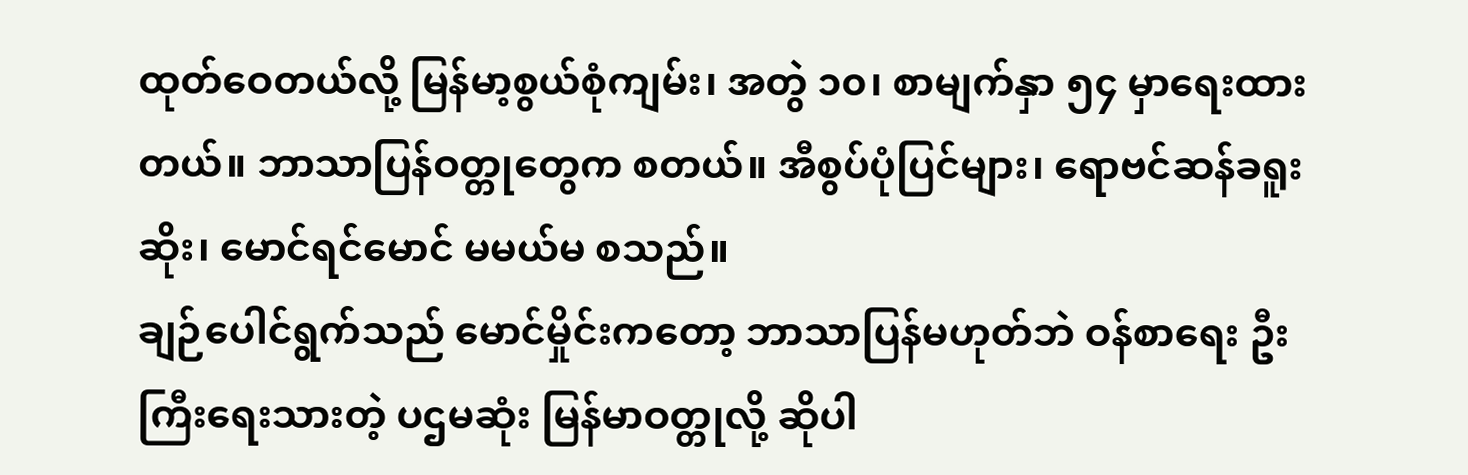ထုတ်ဝေတယ်လို့ မြန်မာ့စွယ်စုံကျမ်း၊ အတွဲ ၁၀၊ စာမျက်နှာ ၅၄ မှာရေးထားတယ်။ ဘာသာပြန်ဝတ္တုတွေက စတယ်။ အီစွပ်ပုံပြင်များ၊ ရောဗင်ဆန်ခရူးဆိုး၊ မောင်ရင်မောင် မမယ်မ စသည်။
ချဉ်ပေါင်ရွက်သည် မောင်မှိုင်းကတော့ ဘာသာပြန်မဟုတ်ဘဲ ဝန်စာရေး ဦးကြီးရေးသားတဲ့ ပဌမဆုံး မြန်မာဝတ္တုလို့ ဆိုပါ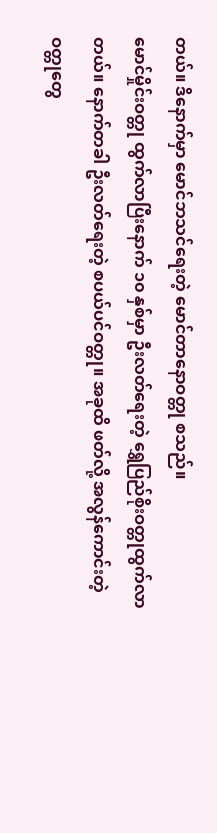တယ်။ ဒိနောက်မှာ မောင်ဘသင်ရေးတဲ့ မောင်တာနောဝတ္တု စသည်။
မောင်မှိုင်းဝတ္တု ထွက်လာပြီးနောက် ၁၀ နှစ်မှာ ဦးလတ်ရေးတဲ့ ရွှေပြည်စိုးဝတ္တုထွက်လာတယ်။ နောက်တခါ ဦးလတ်ရေးတဲ့ စပယ်ပင်ဝတ္တု။ အခုထိ ဖတ်လို့ အလွန်ကောင်းတဲ့ ဝတ္တုတွေ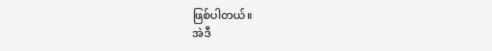ဖြစ်ပါတယ်။
အဲဒီ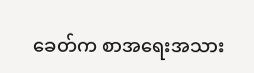ခေတ်က စာအရေးအသား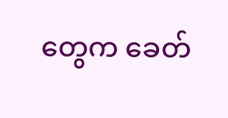တွေက ခေတ်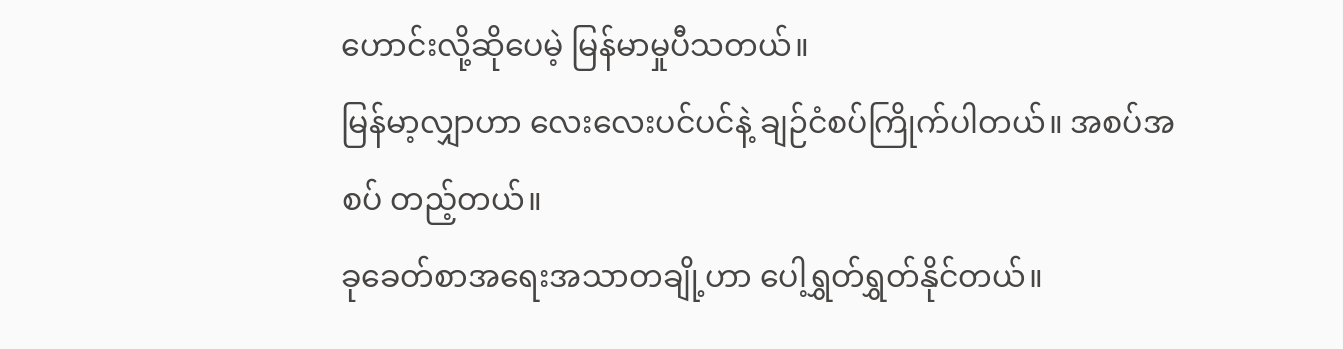ဟောင်းလို့ဆိုပေမဲ့ မြန်မာမှုပီသတယ်။
မြန်မာ့လျှာဟာ လေးလေးပင်ပင်နဲ့ ချဉ်ငံစပ်ကြိုက်ပါတယ်။ အစပ်အစပ် တည့်တယ်။
ခုခေတ်စာအရေးအသာတချို့ဟာ ပေါ့ရွှတ်ရွှတ်နိုင်တယ်။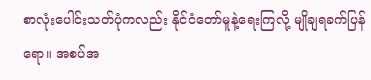စာလုံးပေါင်းသတ်ပုံကလည်း နိုင်ငံတော်မူနဲ့ရေးကြလို့ မျိုချရခက်ပြန်ရော။ အစပ်အ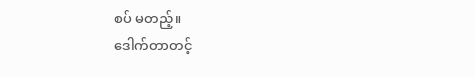စပ် မတည့်။
ဒေါက်တာတင့်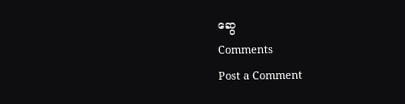ဆွေ
Comments
Post a Comment